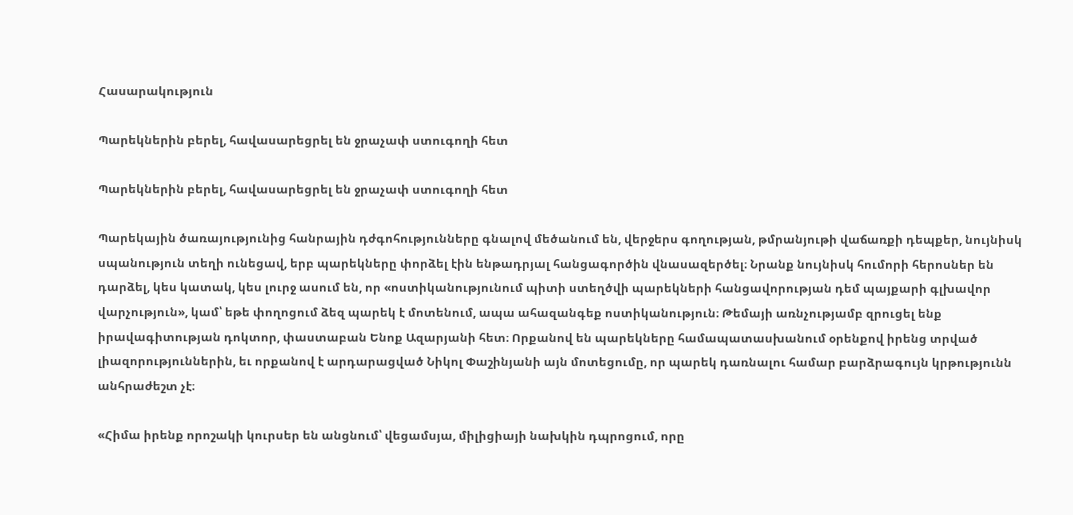Հասարակություն

Պարեկներին բերել, հավասարեցրել են ջրաչափ ստուգողի հետ

Պարեկներին բերել, հավասարեցրել են ջրաչափ ստուգողի հետ

Պարեկային ծառայությունից հանրային դժգոհությունները գնալով մեծանում են, վերջերս գողության, թմրանյութի վաճառքի դեպքեր, նույնիսկ սպանություն տեղի ունեցավ, երբ պարեկները փորձել էին ենթադրյալ հանցագործին վնասազերծել։ Նրանք նույնիսկ հումորի հերոսներ են դարձել, կես կատակ, կես լուրջ ասում են, որ «ոստիկանությունում պիտի ստեղծվի պարեկների հանցավորության դեմ պայքարի գլխավոր վարչություն», կամ՝ եթե փողոցում ձեզ պարեկ է մոտենում, ապա ահազանգեք ոստիկանություն։ Թեմայի առնչությամբ զրուցել ենք իրավագիտության դոկտոր, փաստաբան Ենոք Ազարյանի հետ։ Որքանով են պարեկները համապատասխանում օրենքով իրենց տրված լիազորություններին, եւ որքանով է արդարացված Նիկոլ Փաշինյանի այն մոտեցումը, որ պարեկ դառնալու համար բարձրագույն կրթությունն անհրաժեշտ չէ։

«Հիմա իրենք որոշակի կուրսեր են անցնում՝ վեցամսյա, միլիցիայի նախկին դպրոցում, որը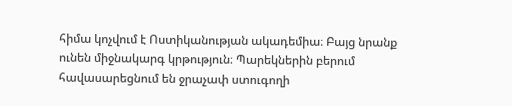հիմա կոչվում է Ոստիկանության ակադեմիա։ Բայց նրանք ունեն միջնակարգ կրթություն։ Պարեկներին բերում հավասարեցնում են ջրաչափ ստուգողի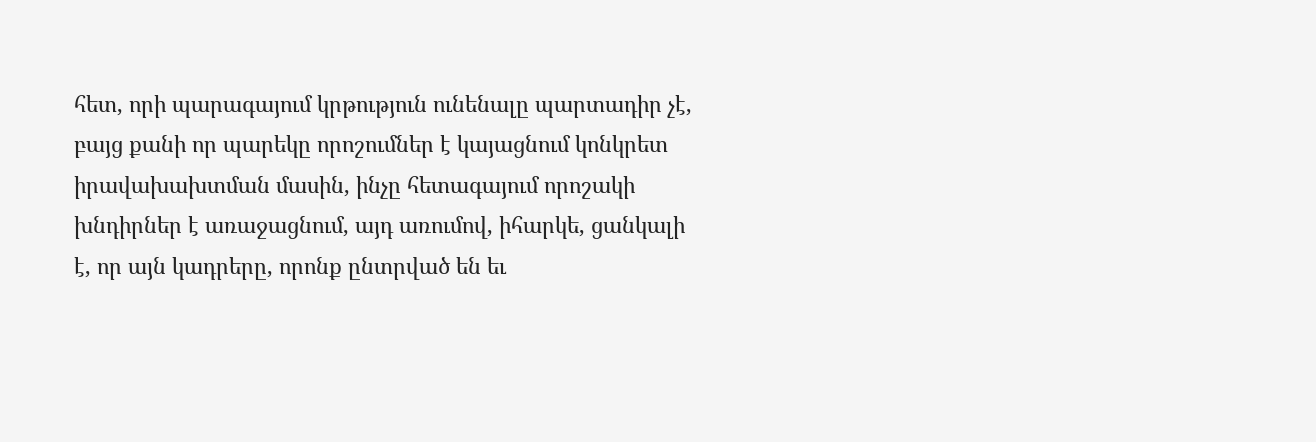հետ, որի պարագայում կրթություն ունենալը պարտադիր չէ, բայց քանի որ պարեկը որոշումներ է կայացնում կոնկրետ իրավախախտման մասին, ինչը հետագայում որոշակի խնդիրներ է առաջացնում, այդ առումով, իհարկե, ցանկալի է, որ այն կադրերը, որոնք ընտրված են եւ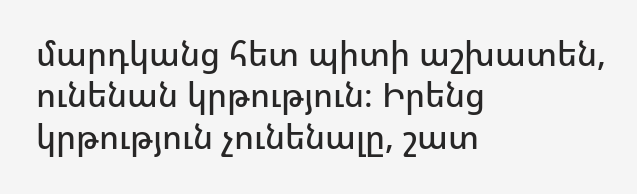մարդկանց հետ պիտի աշխատեն, ունենան կրթություն։ Իրենց կրթություն չունենալը, շատ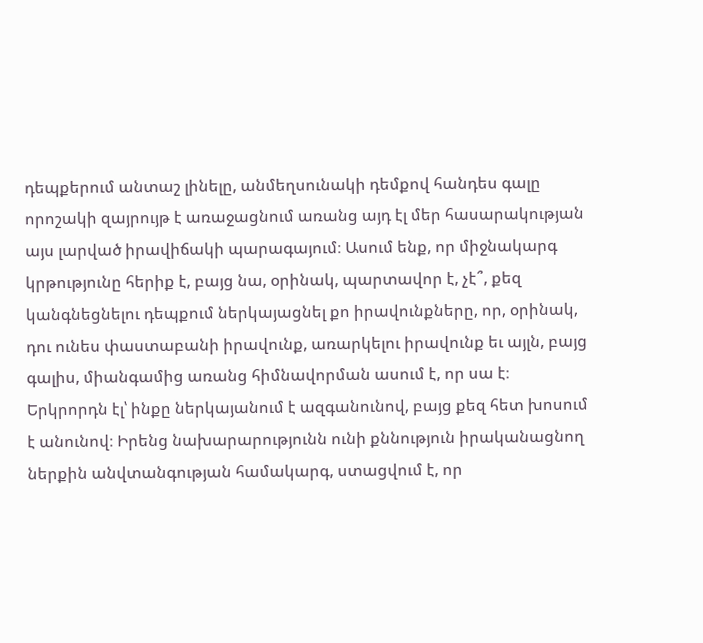դեպքերում անտաշ լինելը, անմեղսունակի դեմքով հանդես գալը որոշակի զայրույթ է առաջացնում առանց այդ էլ մեր հասարակության այս լարված իրավիճակի պարագայում։ Ասում ենք, որ միջնակարգ կրթությունը հերիք է, բայց նա, օրինակ, պարտավոր է, չէ՞, քեզ կանգնեցնելու դեպքում ներկայացնել քո իրավունքները, որ, օրինակ, դու ունես փաստաբանի իրավունք, առարկելու իրավունք եւ այլն, բայց գալիս, միանգամից առանց հիմնավորման ասում է, որ սա է։ Երկրորդն էլ՝ ինքը ներկայանում է ազգանունով, բայց քեզ հետ խոսում է անունով։ Իրենց նախարարությունն ունի քննություն իրականացնող ներքին անվտանգության համակարգ, ստացվում է, որ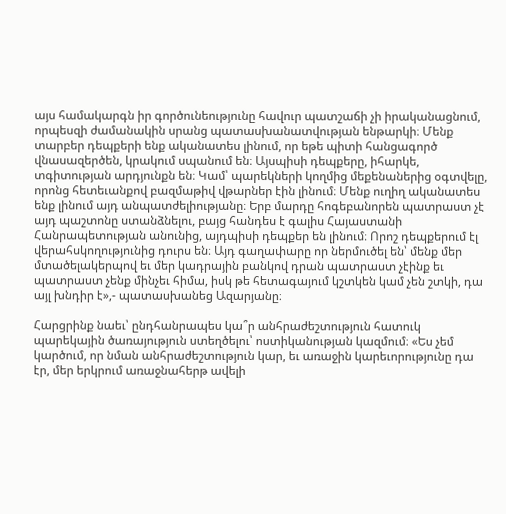այս համակարգն իր գործունեությունը հավուր պատշաճի չի իրականացնում, որպեսզի ժամանակին սրանց պատասխանատվության ենթարկի։ Մենք տարբեր դեպքերի ենք ականատես լինում, որ եթե պիտի հանցագործ վնասազերծեն, կրակում սպանում են։ Այսպիսի դեպքերը, իհարկե, տգիտության արդյունքն են։ Կամ՝ պարեկների կողմից մեքենաներից օգտվելը, որոնց հետեւանքով բազմաթիվ վթարներ էին լինում։ Մենք ուղիղ ականատես ենք լինում այդ անպատժելիությանը։ Երբ մարդը հոգեբանորեն պատրաստ չէ այդ պաշտոնը ստանձնելու, բայց հանդես է գալիս Հայաստանի Հանրապետության անունից, այդպիսի դեպքեր են լինում։ Որոշ դեպքերում էլ վերահսկողությունից դուրս են։ Այդ գաղափարը որ ներմուծել են՝ մենք մեր մտածելակերպով եւ մեր կադրային բանկով դրան պատրաստ չէինք եւ պատրաստ չենք մինչեւ հիմա, իսկ թե հետագայում կշտկեն կամ չեն շտկի, դա այլ խնդիր է»,- պատասխանեց Ազարյանը։

Հարցրինք նաեւ՝ ընդհանրապես կա՞ր անհրաժեշտություն հատուկ պարեկային ծառայություն ստեղծելու՝ ոստիկանության կազմում։ «Ես չեմ կարծում, որ նման անհրաժեշտություն կար, եւ առաջին կարեւորությունը դա էր, մեր երկրում առաջնահերթ ավելի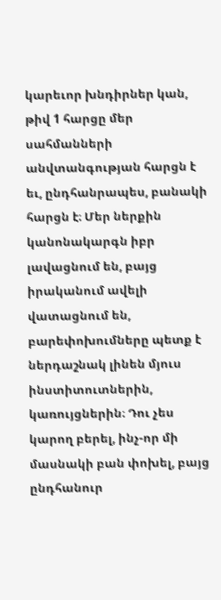կարեւոր խնդիրներ կան, թիվ 1 հարցը մեր սահմանների անվտանգության հարցն է եւ, ընդհանրապես, բանակի հարցն է։ Մեր ներքին կանոնակարգն իբր լավացնում են, բայց իրականում ավելի վատացնում են,  բարեփոխումները պետք է ներդաշնակ լինեն մյուս ինստիտուտներին, կառույցներին։ Դու չես կարող բերել, ինչ-որ մի մասնակի բան փոխել, բայց ընդհանուր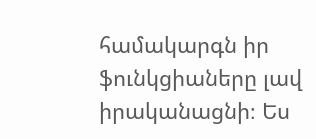համակարգն իր ֆունկցիաները լավ իրականացնի։ Ես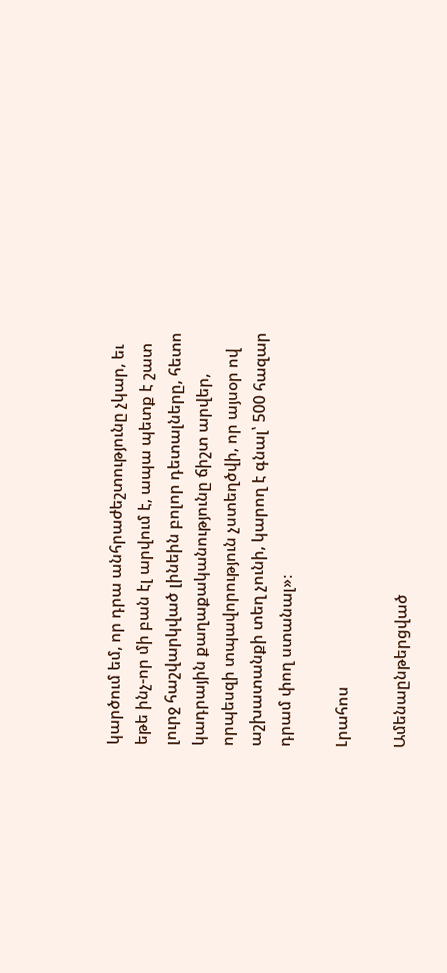կարծում եմ, որ դրա անհրաժեշտությունը չկար, եւ եթե ինչ-որ մի բան էլ արվում է, ապա պետք է շատ լուրջ հաշվարկված լինեին բոլոր դետալները, հետո կադրային քաղաքականությունը ճիշտ արվեր, որպեսզի տպավորություն չստեղծվի, որ այսօր ով աշխատանքի տեղ չունի, կարող է գնալ՝ 500 հազար դրամ փող ստանալ»։

Լրահոս

Ամենաընթերցված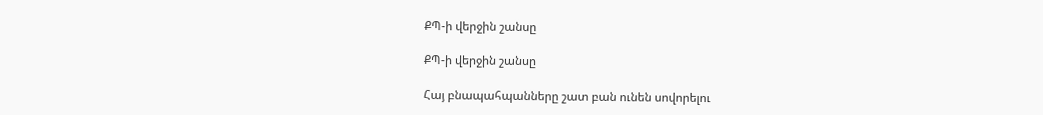ՔՊ-ի վերջին շանսը

ՔՊ-ի վերջին շանսը

Հայ բնապահպանները շատ բան ունեն սովորելու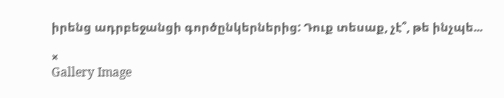իրենց ադրբեջանցի գործընկերներից: Դուք տեսաք, չէ՞, թե ինչպե...

×
Gallery Image